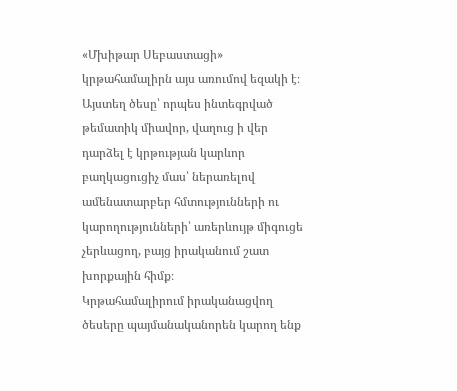«Մխիթար Սեբաստացի» կրթահամալիրն այս առումով եզակի է։ Այստեղ ծեսը՝ որպես ինտեգրված թեմատիկ միավոր, վաղուց ի վեր դարձել է կրթության կարևոր բաղկացուցիչ մաս՝ ներառելով ամենատարբեր հմտությունների ու կարողությունների՝ առերևույթ միգուցե չերևացող, բայց իրականում շատ խորքային հիմք։
Կրթահամալիրում իրականացվող ծեսերը պայմանականորեն կարող ենք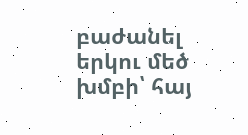բաժանել երկու մեծ խմբի՝ հայ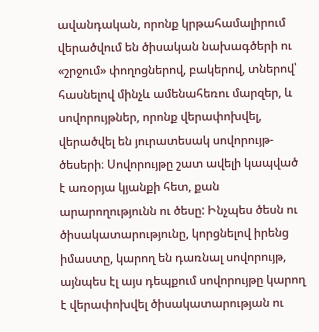ավանդական, որոնք կրթահամալիրում վերածվում են ծիսական նախագծերի ու «շրջում» փողոցներով, բակերով, տներով՝ հասնելով մինչև ամենահեռու մարզեր, և սովորույթներ, որոնք վերափոխվել, վերածվել են յուրատեսակ սովորույթ-ծեսերի։ Սովորույթը շատ ավելի կապված է առօրյա կյանքի հետ, քան արարողությունն ու ծեսը: Ինչպես ծեսն ու ծիսակատարությունը, կորցնելով իրենց իմաստը, կարող են դառնալ սովորույթ, այնպես էլ այս դեպքում սովորույթը կարող է վերափոխվել ծիսակատարության ու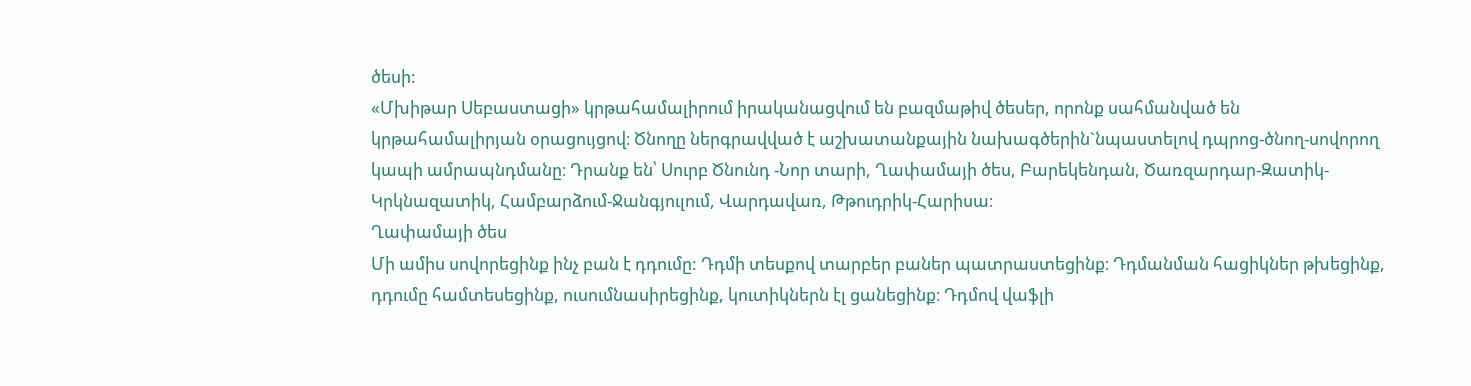ծեսի:
«Մխիթար Սեբաստացի» կրթահամալիրում իրականացվում են բազմաթիվ ծեսեր, որոնք սահմանված են կրթահամալիրյան օրացույցով։ Ծնողը ներգրավված է աշխատանքային նախագծերին`նպաստելով դպրոց-ծնող-սովորող կապի ամրապնդմանը։ Դրանք են՝ Սուրբ Ծնունդ -Նոր տարի, Ղափամայի ծես, Բարեկենդան, Ծառզարդար-Զատիկ-Կրկնազատիկ, Համբարձում-Ջանգյուլում, Վարդավառ, Թթուդրիկ-Հարիսա։
Ղափամայի ծես
Մի ամիս սովորեցինք ինչ բան է դդումը: Դդմի տեսքով տարբեր բաներ պատրաստեցինք։ Դդմանման հացիկներ թխեցինք, դդումը համտեսեցինք, ուսումնասիրեցինք, կուտիկներն էլ ցանեցինք։ Դդմով վաֆլի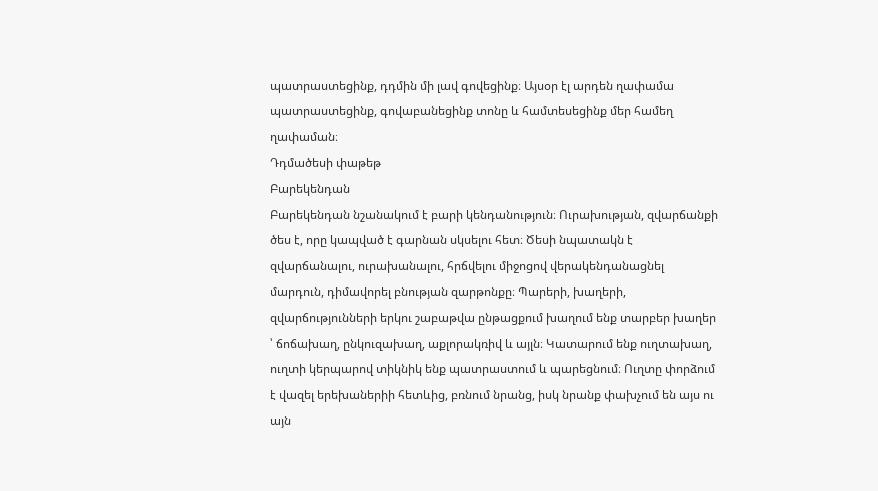պատրաստեցինք, դդմին մի լավ գովեցինք։ Այսօր էլ արդեն ղափամա պատրաստեցինք, գովաբանեցինք տոնը և համտեսեցինք մեր համեղ ղափաման։
Դդմածեսի փաթեթ
Բարեկենդան
Բարեկենդան նշանակում է բարի կենդանություն։ Ուրախության, զվարճանքի ծես է, որը կապված է գարնան սկսելու հետ։ Ծեսի նպատակն է զվարճանալու, ուրախանալու, հրճվելու միջոցով վերակենդանացնել մարդուն, դիմավորել բնության զարթոնքը։ Պարերի, խաղերի, զվարճությունների երկու շաբաթվա ընթացքում խաղում ենք տարբեր խաղեր ՝ ճոճախաղ, ընկուզախաղ, աքլորակռիվ և այլն։ Կատարում ենք ուղտախաղ, ուղտի կերպարով տիկնիկ ենք պատրաստում և պարեցնում։ Ուղտը փորձում է վազել երեխաներիի հետևից, բռնում նրանց, իսկ նրանք փախչում են այս ու այն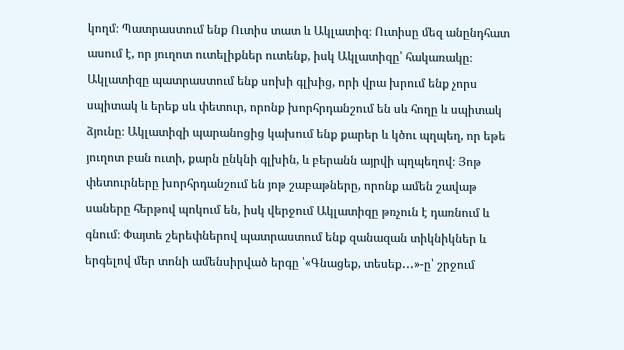կողմ։ Պատրաստում ենք Ուտիս տատ և Ակլատիզ։ Ուտիսը մեզ անընդհատ ասում է, որ յուղոտ ուտելիքներ ուտենք, իսկ Ակլատիզը՝ հակառակը։ Ակլատիզը պատրաստում ենք սոխի գլխից, որի վրա խրում ենք չորս սպիտակ և երեք սև փետուր, որոնք խորհրդանշում են սև հողը և սպիտակ ձյունը։ Ակլատիզի պարանոցից կախում ենք քարեր և կծու պղպեղ, որ եթե յուղոտ բան ուտի, քարն ընկնի գլխին, և բերանն այրվի պղպեղով։ Յոթ փետուրները խորհրդանշում են յոթ շաբաթները, որոնք ամեն շավաթ սաները հերթով պոկում են, իսկ վերջում Ակլատիզը թռչուն է դառնում և գնում։ Փայտե շերեփներով պատրաստում ենք զանազան տիկնիկներ և երգելով մեր տոնի ամենսիրված երգը ՝«Գնացեք, տեսեք․․․»-ը՝ շրջում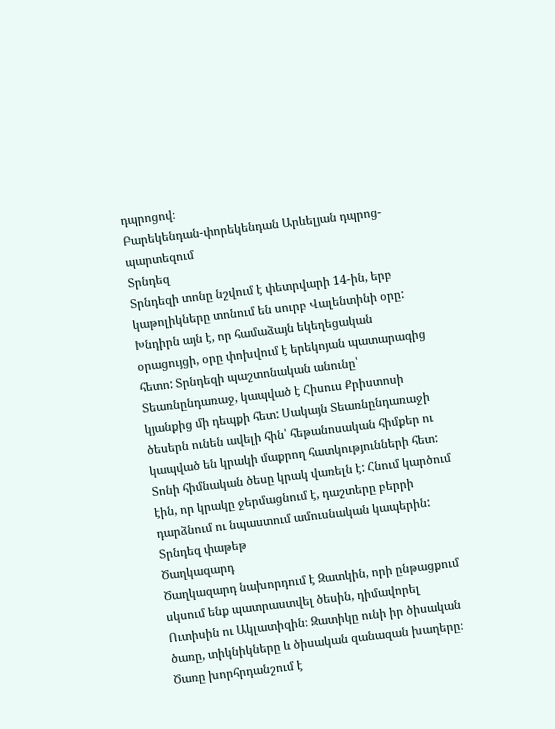դպրոցով։
Բարեկենդան-փորեկենդան Արևելյան դպրոց-պարտեզում
Տրնդեզ
Տրնդեզի տոնը նշվում է փետրվարի 14-ին, երբ կաթոլիկները տոնում են սուրբ Վալենտինի օրը: Խնդիրն այն է, որ համաձայն եկեղեցական օրացույցի, օրը փոխվում է երեկոյան պատարագից հետո: Տրնդեզի պաշտոնական անունը՝ Տեառնընդառաջ, կապված է Հիսուս Քրիստոսի կյանքից մի դեպքի հետ: Սակայն Տեառնընդառաջի ծեսերն ունեն ավելի հին՝ հեթանոսական հիմքեր ու կապված են կրակի մաքրող հատկությունների հետ: Տոնի հիմնական ծեսը կրակ վառելն է: Հնում կարծում էին, որ կրակը ջերմացնում է, դաշտերը բերրի դարձնում ու նպաստում ամուսնական կապերին:
Տրնդեզ փաթեթ
Ծաղկազարդ
Ծաղկազարդ նախորդում է Զատկին, որի ընթացքում սկսում ենք պատրաստվել ծեսին, դիմավորել Ուտիսին ու Ակլատիզին։ Զատիկը ունի իր ծիսական ծառը, տիկնիկները և ծիսական զանազան խաղերը։ Ծառը խորհրդանշում է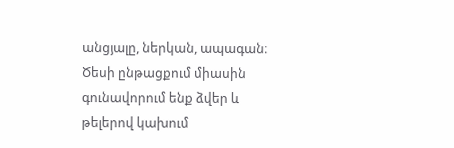անցյալը, ներկան, ապագան։ Ծեսի ընթացքում միասին գունավորում ենք ձվեր և թելերով կախում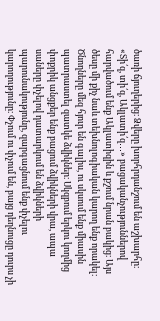ծառի ճյուղերից։ Ձվերը խորհրդանշում են աշխարհը։ «Տի՛զ, տի՛զ, Ակլատի՛զ․․․» բացականչություններով հարվածում ենք Ակլատիզին և քշում նրան բակից։ Այս ծեսը մի քիչ նաև տեխնոլոգիական կարող ենք որակել։ Ծնողները մեզ հյուր են գալիս, ու սկսում ենք միասին պատրաստել զատկե ձվիկներ։ Սկզբում երկու կողմից փոքրիկ անցքեր ենք բացում ձվիկների վրա, ապա սաները փչելով դատարկում են ձվիկների պարունակությունը, զարգացնում ենք փչելու կարողությունը։ Փչում ու փչում են, բայց դեղնուցը դուրս չի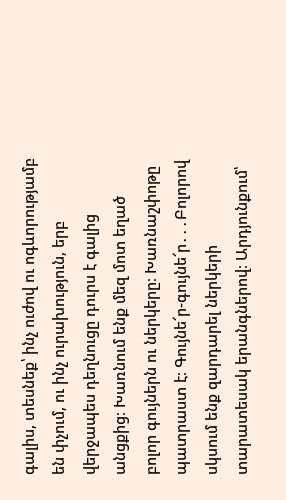գալիս, տեսնեք՝ ինչ ուժով ու ոգևորությամբ են փչում, ու ինչ ուրախություն, երբ վերջապես դեղնուցը դուրս է գալից անցքից։ Խառնում ենք մեզ մոտ եղած բոլոր գույներն ու ներկերը։ Խառնաշփոթը պատրաստ է։ Գույնե՜ր-գույնե՜ր․․․Բոլորով սկսում ենք զարդարել ներկերի տարատեսակ երանգներով։ Արդյունքում՝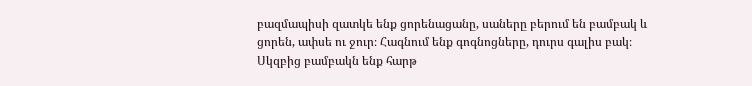բազմապիսի զատկե ենք ցորենացանը, սաները բերում են բամբակ և ցորեն, ափսե ու ջուր։ Հագնում ենք գոգնոցները, դուրս գալիս բակ։ Սկզբից բամբակն ենք հարթ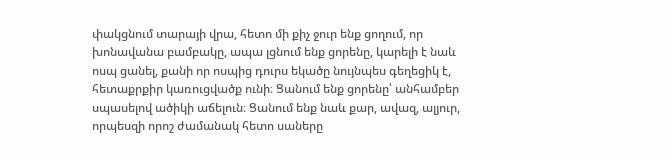փակցնում տարայի վրա, հետո մի քիչ ջուր ենք ցողում, որ խոնավանա բամբակը, ապա լցնում ենք ցորենը, կարելի է նաև ոսպ ցանել, քանի որ ոսպից դուրս եկածը նույնպես գեղեցիկ է, հետաքրքիր կառուցվածք ունի։ Ցանում ենք ցորենը՝ անհամբեր սպասելով ածիկի աճելուն։ Ցանում ենք նաև քար, ավազ, ալյուր, որպեսզի որոշ ժամանակ հետո սաները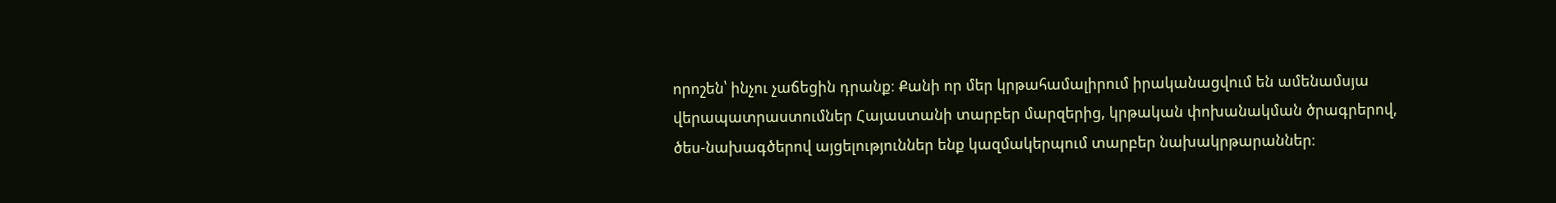որոշեն՝ ինչու չաճեցին դրանք։ Քանի որ մեր կրթահամալիրում իրականացվում են ամենամսյա վերապատրաստումներ Հայաստանի տարբեր մարզերից, կրթական փոխանակման ծրագրերով, ծես-նախագծերով այցելություններ ենք կազմակերպում տարբեր նախակրթարաններ։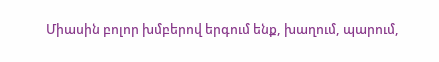Միասին բոլոր խմբերով երգում ենք, խաղում, պարում,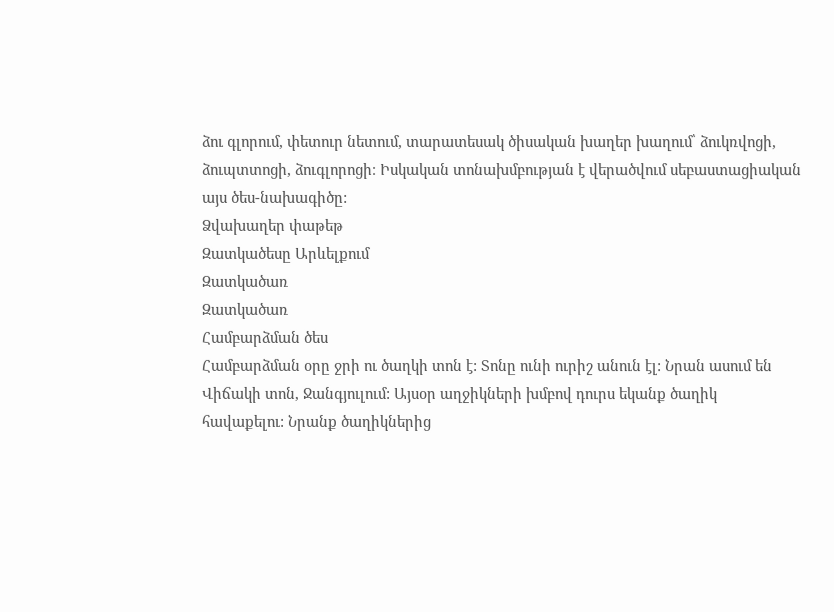ձու գլորում, փետուր նետում, տարատեսակ ծիսական խաղեր խաղում՝ ձուկռվոցի, ձուպտտոցի, ձուգլորոցի։ Իսկական տոնախմբության է վերածվում սեբաստացիական այս ծես-նախագիծը:
Ձվախաղեր փաթեթ
Զատկածեսը Արևելքում
Զատկածառ
Զատկածառ
Համբարձման ծես
Համբարձման օրը ջրի ու ծաղկի տոն է: Տոնը ունի ուրիշ անուն էլ: Նրան ասում են Վիճակի տոն, Ջանգյուլում: Այսօր աղջիկների խմբով դուրս եկանք ծաղիկ հավաքելու: Նրանք ծաղիկներից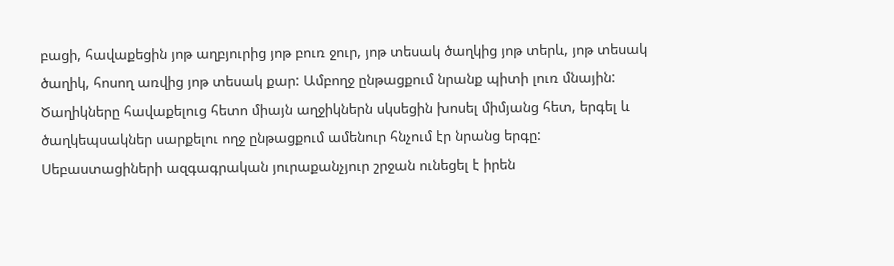բացի, հավաքեցին յոթ աղբյուրից յոթ բուռ ջուր, յոթ տեսակ ծաղկից յոթ տերև, յոթ տեսակ ծաղիկ, հոսող առվից յոթ տեսակ քար: Ամբողջ ընթացքում նրանք պիտի լուռ մնային: Ծաղիկները հավաքելուց հետո միայն աղջիկներն սկսեցին խոսել միմյանց հետ, երգել և ծաղկեպսակներ սարքելու ողջ ընթացքում ամենուր հնչում էր նրանց երգը:
Սեբաստացիների ազգագրական յուրաքանչյուր շրջան ունեցել է իրեն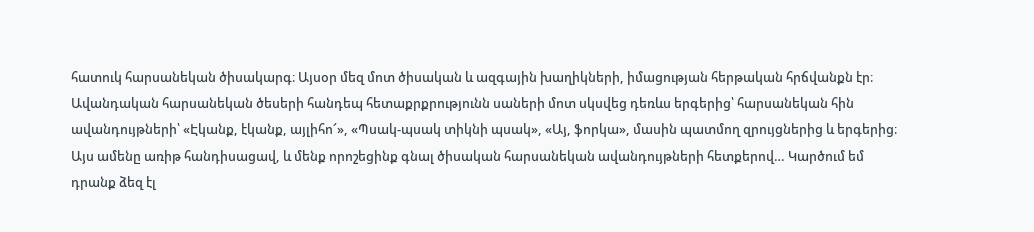հատուկ հարսանեկան ծիսակարգ։ Այսօր մեզ մոտ ծիսական և ազգային խաղիկների, իմացության հերթական հրճվանքն էր։ Ավանդական հարսանեկան ծեսերի հանդեպ հետաքրքրությունն սաների մոտ սկսվեց դեռևս երգերից՝ հարսանեկան հին ավանդույթների՝ «Էկանք, էկանք, այլիհո՜», «Պսակ-պսակ տիկնի պսակ», «Այ, ֆորկա», մասին պատմող զրույցներից և երգերից։ Այս ամենը առիթ հանդիսացավ, և մենք որոշեցինք գնալ ծիսական հարսանեկան ավանդույթների հետքերով… Կարծում եմ դրանք ձեզ էլ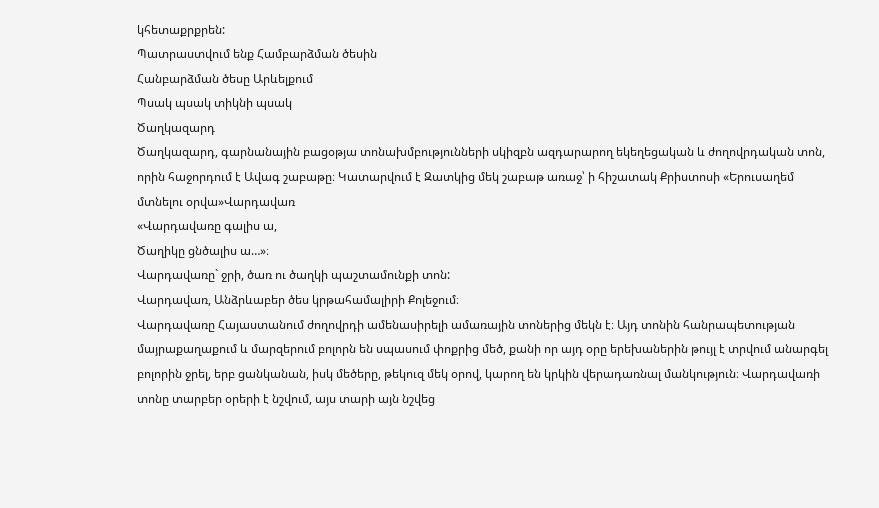կհետաքրքրեն:
Պատրաստվում ենք Համբարձման ծեսին
Հանբարձման ծեսը Արևելքում
Պսակ պսակ տիկնի պսակ
Ծաղկազարդ
Ծաղկազարդ, գարնանային բացօթյա տոնախմբությունների սկիզբն ազդարարող եկեղեցական և ժողովրդական տոն, որին հաջորդում է Ավագ շաբաթը։ Կատարվում է Զատկից մեկ շաբաթ առաջ՝ ի հիշատակ Քրիստոսի «Երուսաղեմ մտնելու օրվա»Վարդավառ
«Վարդավառը գալիս ա,
Ծաղիկը ցնծալիս ա…»։
Վարդավառը` ջրի, ծառ ու ծաղկի պաշտամունքի տոն:
Վարդավառ, Անձրևաբեր ծես կրթահամալիրի Քոլեջում։
Վարդավառը Հայաստանում ժողովրդի ամենասիրելի ամառային տոներից մեկն է։ Այդ տոնին հանրապետության մայրաքաղաքում և մարզերում բոլորն են սպասում փոքրից մեծ, քանի որ այդ օրը երեխաներին թույլ է տրվում անարգել բոլորին ջրել, երբ ցանկանան, իսկ մեծերը, թեկուզ մեկ օրով, կարող են կրկին վերադառնալ մանկություն։ Վարդավառի տոնը տարբեր օրերի է նշվում, այս տարի այն նշվեց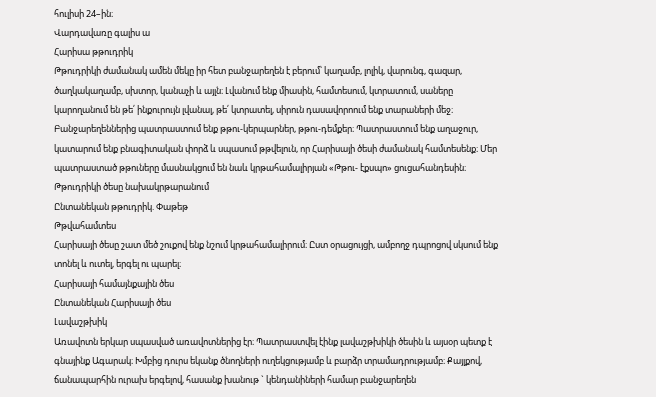հուլիսի 24–ին։
Վարդավառը գալիս ա
Հարիսա թթուդրիկ
Թթուդրիկի ժամանակ ամեն մեկը իր հետ բանջարեղեն է բերում՝ կաղամբ, լոլիկ, վարունգ, գազար, ծաղկակաղամբ, սխտոր, կանաչի և այլն։ Լվանում ենք միասին, համտեսում, կտրատում, սաները կարողանում են թե՛ ինքուրույն լվանալ, թե՛ կտրատել, սիրուն դասավորոում ենք տարաների մեջ։ Բանջարեղեններից պատրաստում ենք թթու-կերպարներ, թթու-դեմքեր։ Պատրաստում ենք աղաջուր, կատարում ենք բնագիտական փորձ և սպասում թթվելուն, որ Հարիսայի ծեսի ժամանակ համտեսենք։ Մեր պատրաստած թթուները մասնակցում են նաև կրթահամալիրյան «Թթու- էքսպո» ցուցահանդեսին։
Թթուդրիկի ծեսը նախակրթարանում
Ընտանեկան թթուդրիկ. Փաթեթ
Թթվահամտես
Հարիսայի ծեսը շատ մեծ շուքով ենք նշում կրթահամալիրում։ Ըստ օրացույցի, ամբողջ դպրոցով սկսում ենք տոնել և ուտել, երգել ու պարել։
Հարիսայի համայնքային ծես
Ընտանեկան Հարիսայի ծես
Լավաշթխիկ
Առավոտն երկար սպասված առավոտներից էր։ Պատրաստվել էինք լավաշթխիկի ծեսին և այսօր պետք է գնայինք Ագարակ։ Խմբից դուրս եկանք ծնողների ուղեկցությամբ և բարձր տրամադրությամբ։ Քայլքով, ճանապարհին ուրախ երգելով, հասանք խանութ ` կենդանիների համար բանջարեղեն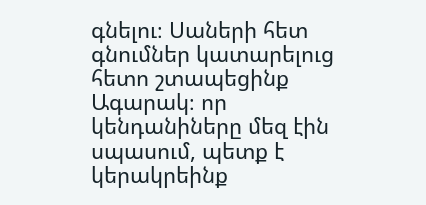գնելու։ Սաների հետ գնումներ կատարելուց հետո շտապեցինք Ագարակ։ որ կենդանիները մեզ էին սպասում, պետք է կերակրեինք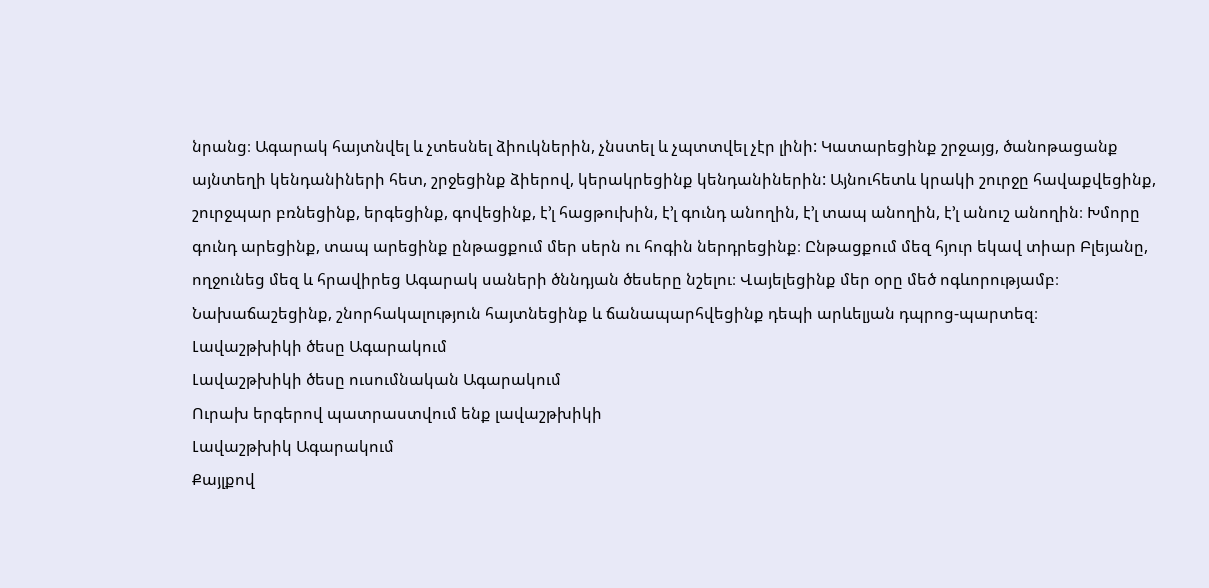նրանց։ Ագարակ հայտնվել և չտեսնել ձիուկներին, չնստել և չպտտվել չէր լինի: Կատարեցինք շրջայց, ծանոթացանք այնտեղի կենդանիների հետ, շրջեցինք ձիերով, կերակրեցինք կենդանիներին: Այնուհետև կրակի շուրջը հավաքվեցինք, շուրջպար բռնեցինք, երգեցինք, գովեցինք, է’լ հացթուխին, է’լ գունդ անողին, է’լ տապ անողին, է’լ անուշ անողին։ Խմորը գունդ արեցինք, տապ արեցինք ընթացքում մեր սերն ու հոգին ներդրեցինք։ Ընթացքում մեզ հյուր եկավ տիար Բլեյանը, ողջունեց մեզ և հրավիրեց Ագարակ սաների ծննդյան ծեսերը նշելու։ Վայելեցինք մեր օրը մեծ ոգևորությամբ։ Նախաճաշեցինք, շնորհակալություն հայտնեցինք և ճանապարհվեցինք դեպի արևելյան դպրոց-պարտեզ։
Լավաշթխիկի ծեսը Ագարակում
Լավաշթխիկի ծեսը ուսումնական Ագարակում
Ուրախ երգերով պատրաստվում ենք լավաշթխիկի
Լավաշթխիկ Ագարակում
Քայլքով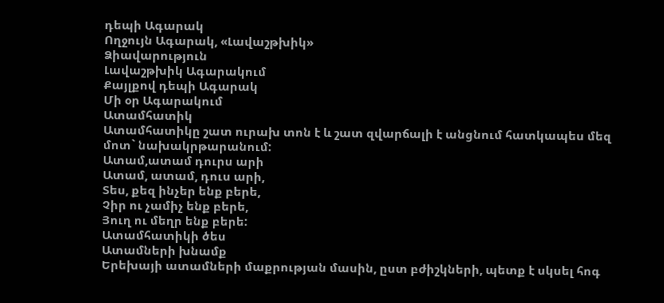դեպի Ագարակ
Ողջույն Ագարակ, «Լավաշթխիկ»
Ձիավարություն
Լավաշթխիկ Ագարակում
Քայլքով դեպի Ագարակ
Մի օր Ագարակում
Ատամհատիկ
Ատամհատիկը շատ ուրախ տոն է և շատ զվարճալի է անցնում հատկապես մեզ մոտ` նախակրթարանում:
Ատամ,ատամ դուրս արի
Ատամ, ատամ, դուս արի,
Տես, քեզ ինչեր ենք բերե,
Չիր ու չամիչ ենք բերե,
Յուղ ու մեղր ենք բերե:
Ատամհատիկի ծես
Ատամների խնամք
Երեխայի ատամների մաքրության մասին, ըստ բժիշկների, պետք է սկսել հոգ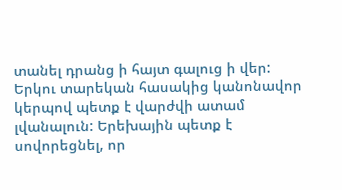տանել դրանց ի հայտ գալուց ի վեր: Երկու տարեկան հասակից կանոնավոր կերպով պետք է վարժվի ատամ լվանալուն: Երեխային պետք է սովորեցնել, որ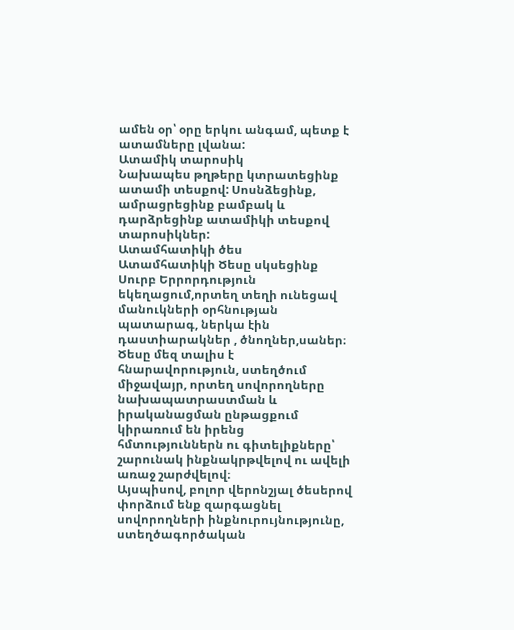ամեն օր՝ օրը երկու անգամ, պետք է ատամները լվանա:
Ատամիկ տարոսիկ
Նախապես թղթերը կտրատեցինք ատամի տեսքով: Սոսնձեցինք, ամրացրեցինք բամբակ և դարձրեցինք ատամիկի տեսքով տարոսիկներ:
Ատամհատիկի ծես
Ատամհատիկի Ծեսը սկսեցինք Սուրբ Երրորդություն եկեղացում,որտեղ տեղի ունեցավ մանուկների օրհնության պատարագ, ներկա էին դաստիարակներ , ծնողներ,սաներ։
Ծեսը մեզ տալիս է հնարավորություն, ստեղծում միջավայր, որտեղ սովորողները նախապատրաստման և իրականացման ընթացքում կիրառում են իրենց հմտություններն ու գիտելիքները՝ շարունակ ինքնակրթվելով ու ավելի առաջ շարժվելով։
Այսպիսով, բոլոր վերոնշյալ ծեսերով փորձում ենք զարգացնել սովորողների ինքնուրույնությունը, ստեղծագործական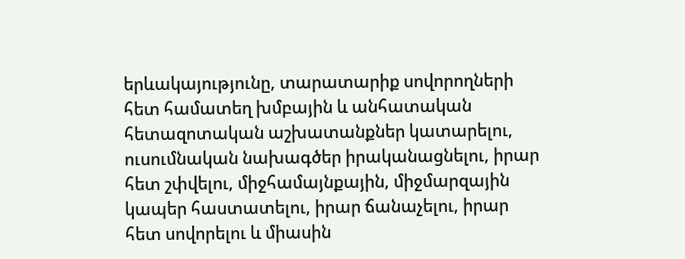երևակայությունը, տարատարիք սովորողների հետ համատեղ խմբային և անհատական հետազոտական աշխատանքներ կատարելու, ուսումնական նախագծեր իրականացնելու, իրար հետ շփվելու, միջհամայնքային, միջմարզային կապեր հաստատելու, իրար ճանաչելու, իրար հետ սովորելու և միասին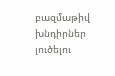բազմաթիվ խնդիրներ լուծելու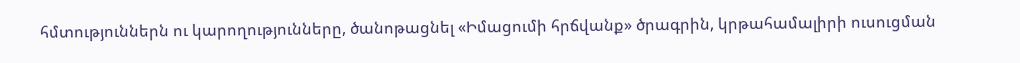հմտություններն ու կարողությունները, ծանոթացնել «Իմացումի հրճվանք» ծրագրին, կրթահամալիրի ուսուցման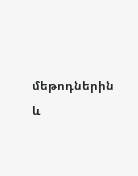մեթոդներին և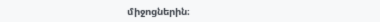միջոցներին։